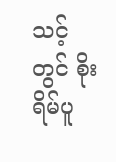သင့်တွင် စိုးရိမ်ပူ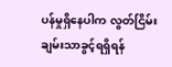ပန်မှုရှိနေပါက လွတ်ငြိမ်းချမ်းသာခွင့်ရရှိရန်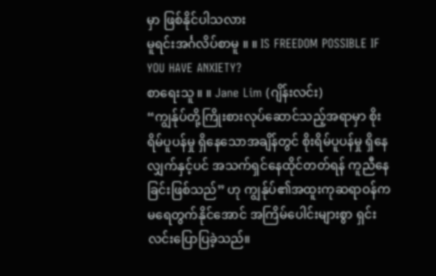မှာ ဖြစ်နိုင်ပါသလား
မူရင်းအင်္ဂလိပ်စာမူ ။ ။ IS FREEDOM POSSIBLE IF YOU HAVE ANXIETY?
စာရေးသူ ။ ။ Jane Lim (ဂျိန်းလင်း)
“ကျွန်ုပ်တို့ကြိုးစားလုပ်ဆောင်သည့်အရာမှာ စိုးရိမ်ပူပန်မှု ရှိနေသောအချိန်တွင် စိုးရိမ်ပူပန်မှု ရှိနေလျှက်နှင့်ပင် အသက်ရှင်နေထိုင်တတ်ရန် ကူညီနေခြင်းဖြစ်သည်” ဟု ကျွန်ုပ်၏အထူးကုဆရာဝန်က မရေတွက်နိုင်အောင် အကြိမ်ပေါင်းများစွာ ရှင်းလင်းပြောပြခဲ့သည်။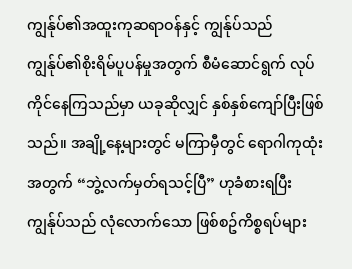ကျွန်ုပ်၏အထူးကုဆရာဝန်နှင့် ကျွန်ုပ်သည် ကျွန်ုပ်၏စိုးရိမ်ပူပန်မှုအတွက် စီမံဆောင်ရွက် လုပ်ကိုင်နေကြသည်မှာ ယခုဆိုလျှင် နှစ်နှစ်ကျော်ပြီးဖြစ်သည်။ အချို့နေ့များတွင် မကြာမှီတွင် ရောဂါကုထုံးအတွက် “ဘွဲ့လက်မှတ်ရသင့်ပြီ” ဟုခံစားရပြီး ကျွန်ုပ်သည် လုံလောက်သော ဖြစ်စဥ်ကိစ္စရပ်များ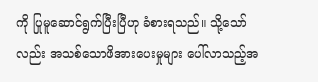ကို ပြုမူဆောင်ရွက်ပြီးပြီဟု ခံစားရသည်။ သို့သော်လည်း အသစ်သောဖိအားပေးမှုများ ပေါ်လာသည့်အ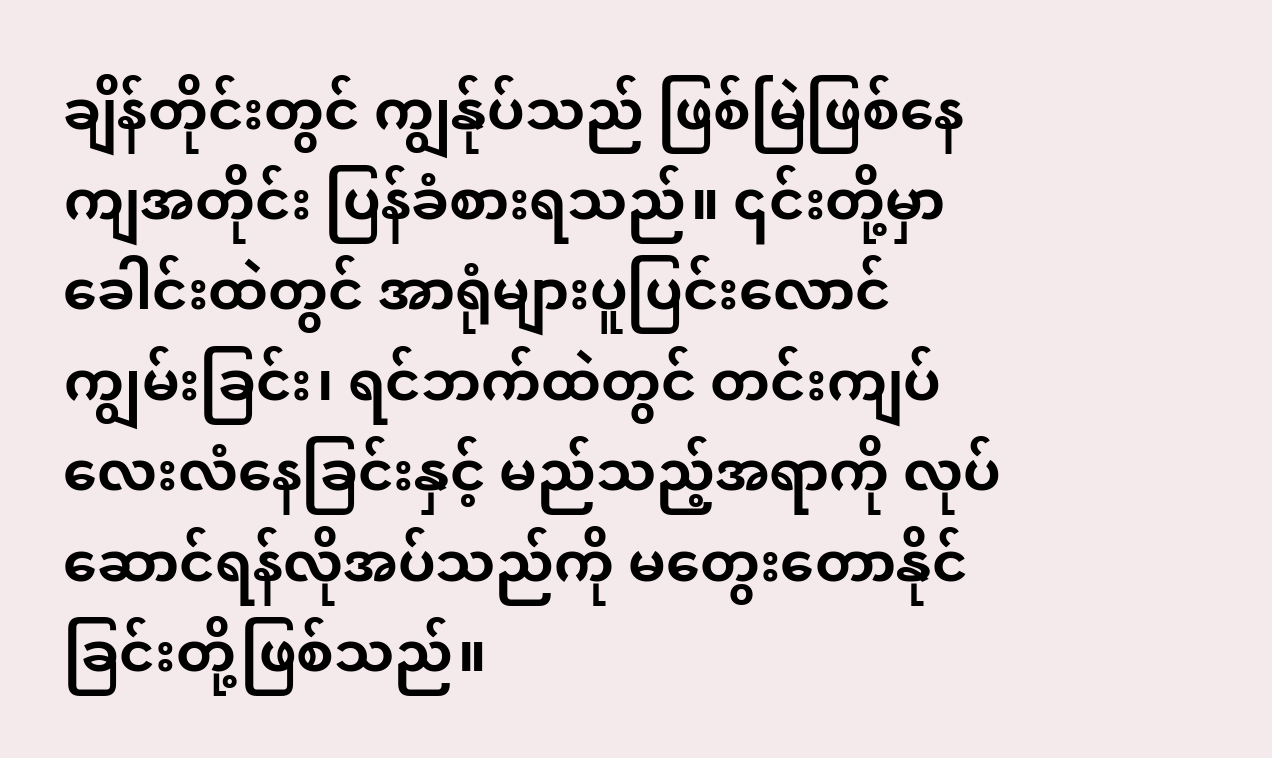ချိန်တိုင်းတွင် ကျွန်ုပ်သည် ဖြစ်မြဲဖြစ်နေကျအတိုင်း ပြန်ခံစားရသည်။ ၎င်းတို့မှာ ခေါင်းထဲတွင် အာရုံများပူပြင်းလောင်ကျွမ်းခြင်း၊ ရင်ဘက်ထဲတွင် တင်းကျပ်လေးလံနေခြင်းနှင့် မည်သည့်အရာကို လုပ်ဆောင်ရန်လိုအပ်သည်ကို မတွေးတောနိုင်ခြင်းတို့ဖြစ်သည်။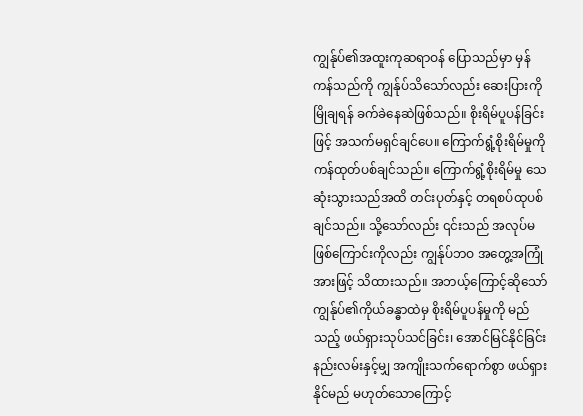ကျွန်ုပ်၏အထူးကုဆရာဝန် ပြောသည်မှာ မှန်ကန်သည်ကို ကျွန်ုပ်သိသော်လည်း ဆေးပြားကိုမြိုချရန် ခက်ခဲနေဆဲဖြစ်သည်။ စိုးရိမ်ပူပန်ခြင်းဖြင့် အသက်မရှင်ချင်ပေ။ ကြောက်ရွံ့စိုးရိမ်မှုကို ကန်ထုတ်ပစ်ချင်သည်။ ကြောက်ရွံ့စိုးရိမ်မှု သေဆုံးသွားသည်အထိ တင်းပုတ်နှင့် တရစပ်ထုပစ်ချင်သည်။ သို့သော်လည်း ၎င်းသည် အလုပ်မဖြစ်ကြောင်းကိုလည်း ကျွန်ုပ်ဘဝ အတွေ့အကြုံအားဖြင့် သိထားသည်။ အဘယ့်ကြောင့်ဆိုသော် ကျွန်ုပ်၏ကိုယ်ခန္ဓာထဲမှ စိုးရိမ်ပူပန်မှုကို မည်သည့် ဖယ်ရှားသုပ်သင်ခြင်း၊ အောင်မြင်နိုင်ခြင်း နည်းလမ်းနှင့်မျှ အကျိုးသက်ရောက်စွာ ဖယ်ရှားနိုင်မည် မဟုတ်သောကြောင့်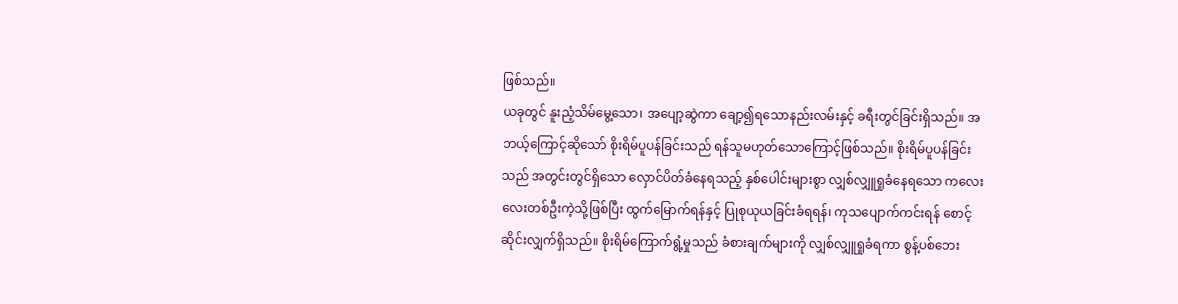ဖြစ်သည်။
ယခုတွင် နူးညံ့သိမ်မွေ့သော၊ အပျော့ဆွဲကာ ချော့၍ရသောနည်းလမ်းနှင့် ခရီးတွင်ခြင်းရှိသည်။ အဘယ့်ကြောင့်ဆိုသော် စိုးရိမ်ပူပန်ခြင်းသည် ရန်သူမဟုတ်သောကြောင့်ဖြစ်သည်။ စိုးရိမ်ပူပန်ခြင်းသည် အတွင်းတွင်ရှိသော လှောင်ပိတ်ခံနေရသည့် နှစ်ပေါင်းများစွာ လျှစ်လျှူရှုခံနေရသော ကလေးလေးတစ်ဦးကဲ့သို့ဖြစ်ပြီး ထွက်မြောက်ရန်နှင့် ပြုစုယုယခြင်းခံရရန်၊ ကုသပျောက်ကင်းရန် စောင့်ဆိုင်းလျှက်ရှိသည်။ စိုးရိမ်ကြောက်ရွံ့မှုသည် ခံစားချက်များကို လျှစ်လျှူရှုခံရကာ စွန့်ပစ်ဘေး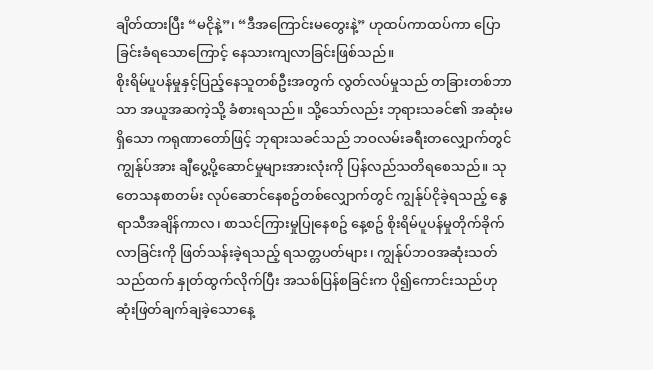ချိတ်ထားပြီး “မငိုနဲ့”၊ “ဒီအကြောင်းမတွေးနဲ့” ဟုထပ်ကာထပ်ကာ ပြောခြင်းခံရသောကြောင့် နေသားကျလာခြင်းဖြစ်သည်။
စိုးရိမ်ပူပန်မှုနှင့်ပြည့်နေသူတစ်ဦးအတွက် လွတ်လပ်မှုသည် တခြားတစ်ဘာသာ အယူအဆကဲ့သို့ ခံစားရသည်။ သို့သော်လည်း ဘုရားသခင်၏ အဆုံးမရှိသော ကရုဏာတော်ဖြင့် ဘုရားသခင်သည် ဘဝလမ်းခရီးတလျှောက်တွင် ကျွန်ုပ်အား ချီပွေ့ပို့ဆောင်မှုများအားလုံးကို ပြန်လည်သတိရစေသည်။ သုတေသနစာတမ်း လုပ်ဆောင်နေစဥ်တစ်လျှောက်တွင် ကျွန်ုပ်ငိုခဲ့ရသည့် နွေရာသီအချိန်ကာလ၊ စာသင်ကြားမှုပြုနေစဥ် နေ့စဥ် စိုးရိမ်ပူပန်မှုတိုက်ခိုက်လာခြင်းကို ဖြတ်သန်းခဲ့ရသည့် ရသတ္တပတ်များ၊ ကျွန်ုပ်ဘဝအဆုံးသတ်သည်ထက် နှုတ်ထွက်လိုက်ပြီး အသစ်ပြန်စခြင်းက ပို၍ကောင်းသည်ဟု ဆုံးဖြတ်ချက်ချခဲ့သောနေ့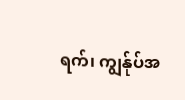ရက်၊ ကျွန်ုပ်အ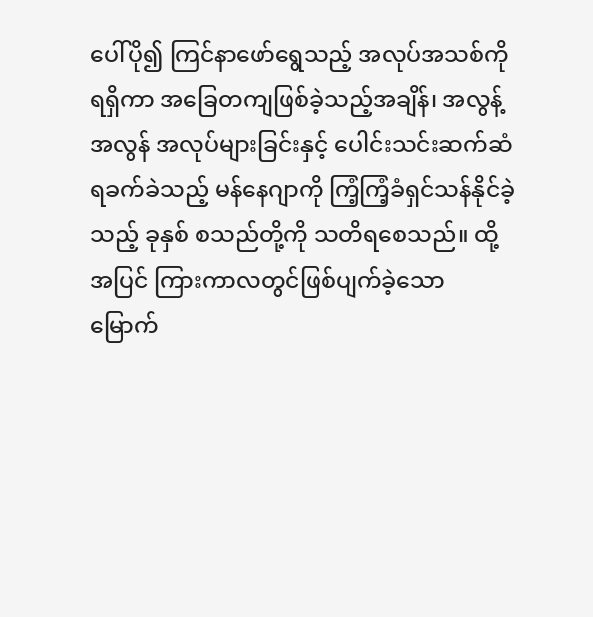ပေါ်ပို၍ ကြင်နာဖော်ရွေသည့် အလုပ်အသစ်ကိုရရှိကာ အခြေတကျဖြစ်ခဲ့သည့်အချိန်၊ အလွန့်အလွန် အလုပ်များခြင်းနှင့် ပေါင်းသင်းဆက်ဆံရခက်ခဲသည့် မန်နေဂျာကို ကြံ့ကြံ့ခံရှင်သန်နိုင်ခဲ့သည့် ခုနှစ် စသည်တို့ကို သတိရစေသည်။ ထို့အပြင် ကြားကာလတွင်ဖြစ်ပျက်ခဲ့သော မြောက်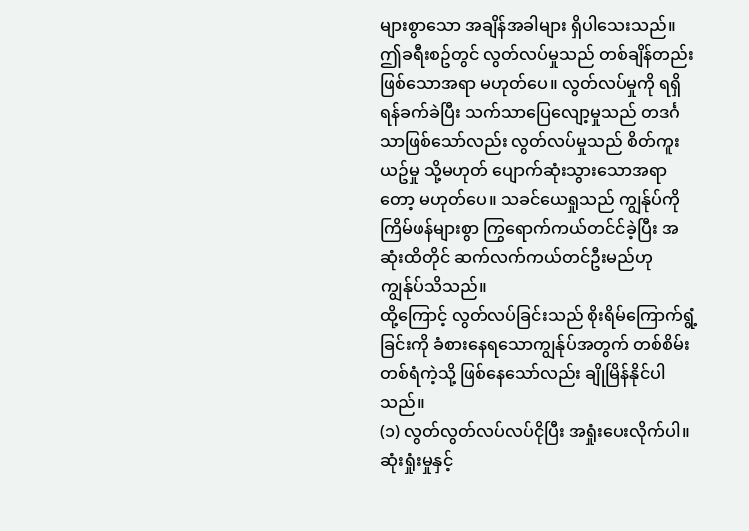များစွာသော အချိန်အခါများ ရှိပါသေးသည်။
ဤခရီးစဥ်တွင် လွတ်လပ်မှုသည် တစ်ချိန်တည်းဖြစ်သောအရာ မဟုတ်ပေ။ လွတ်လပ်မှုကို ရရှိရန်ခက်ခဲပြီး သက်သာပြေလျော့မှုသည် တဒင်္ဂသာဖြစ်သော်လည်း လွတ်လပ်မှုသည် စိတ်ကူးယဥ်မှု သို့မဟုတ် ပျောက်ဆုံးသွားသောအရာတော့ မဟုတ်ပေ။ သခင်ယေရှုသည် ကျွန်ုပ်ကို ကြိမ်ဖန်များစွာ ကြွရောက်ကယ်တင်င်ခဲ့ပြီး အဆုံးထိတိုင် ဆက်လက်ကယ်တင်ဦးမည်ဟု ကျွန်ုပ်သိသည်။
ထို့ကြောင့် လွတ်လပ်ခြင်းသည် စိုးရိမ်ကြောက်ရွံ့ခြင်းကို ခံစားနေရသောကျွန်ုပ်အတွက် တစ်စိမ်းတစ်ရံကဲ့သို့ ဖြစ်နေသော်လည်း ချိုမြိန်နိုင်ပါသည်။
(၁) လွတ်လွတ်လပ်လပ်ငိုပြီး အရှုံးပေးလိုက်ပါ။ ဆုံးရှုံးမှုနှင့်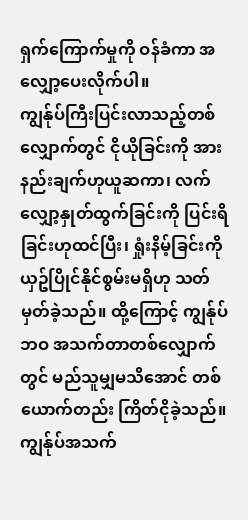ရှက်ကြောက်မှုကို ဝန်ခံကာ အလျှော့ပေးလိုက်ပါ။
ကျွန်ုပ်ကြီးပြင်းလာသည့်တစ်လျှောက်တွင် ငိုယိုခြင်းကို အားနည်းချက်ဟုယူဆကာ၊ လက်လျှော့နှုတ်ထွက်ခြင်းကို ပြင်းရိခြင်းဟုထင်ပြီး၊ ရှုံးနိမ့်ခြင်းကို ယှဥ်ပြိုင်နိုင်စွမ်းမရှိဟု သတ်မှတ်ခဲ့သည်။ ထို့ကြောင့် ကျွန်ုပ်ဘဝ အသက်တာတစ်လျှောက်တွင် မည်သူမျှမသိအောင် တစ်ယောက်တည်း ကြိတ်ငိုခဲ့သည်။ ကျွန်ုပ်အသက်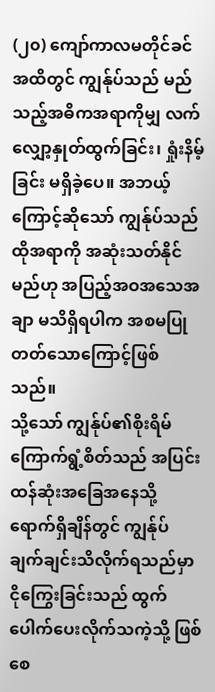(၂၀) ကျော်ကာလမတိုင်ခင်အထိတွင် ကျွန်ုပ်သည် မည်သည့်အဓိကအရာကိုမျှ လက်လျှော့နှုတ်ထွက်ခြင်း၊ ရှုံးနိမ့်ခြင်း မရှိခဲ့ပေ။ အဘယ့်ကြောင့်ဆိုသော် ကျွန်ုပ်သည် ထိုအရာကို အဆုံးသတ်နိုင်မည်ဟု အပြည့်အဝအသေအချာ မသိရှိရပါက အစမပြုတတ်သောကြောင့်ဖြစ်သည်။
သို့သော် ကျွန်ုပ်၏စိုးရိမ်ကြောက်ရွံ့စိတ်သည် အပြင်းထန်ဆုံးအခြေအနေသို့ ရောက်ရှိချိန်တွင် ကျွန်ုပ်ချက်ချင်းသိလိုက်ရသည်မှာ ငိုကြွေးခြင်းသည် ထွက်ပေါက်ပေးလိုက်သကဲ့သို့ ဖြစ်စေ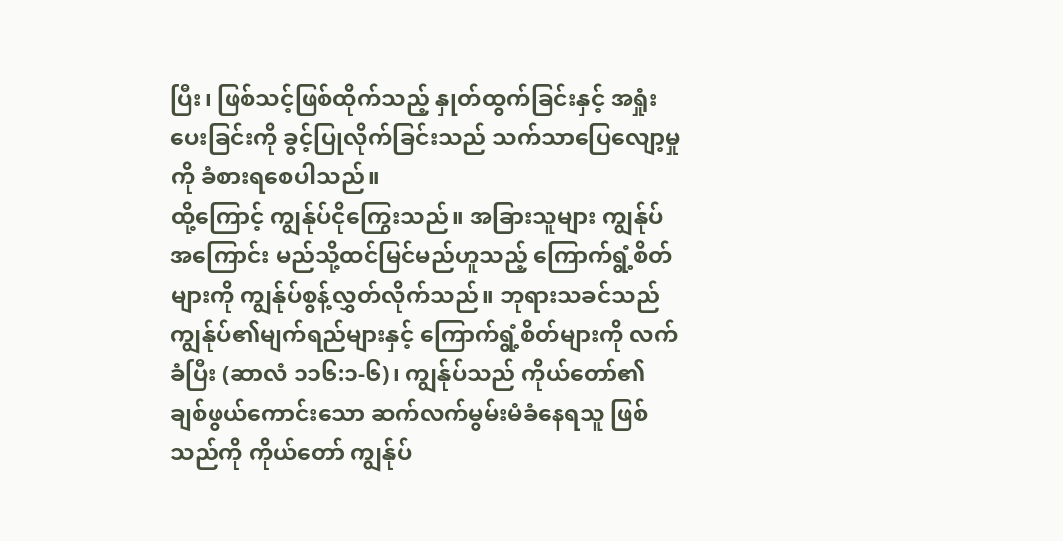ပြီး၊ ဖြစ်သင့်ဖြစ်ထိုက်သည့် နှုတ်ထွက်ခြင်းနှင့် အရှုံးပေးခြင်းကို ခွင့်ပြုလိုက်ခြင်းသည် သက်သာပြေလျော့မှုကို ခံစားရစေပါသည်။
ထို့ကြောင့် ကျွန်ုပ်ငိုကြွေးသည်။ အခြားသူများ ကျွန်ုပ်အကြောင်း မည်သို့ထင်မြင်မည်ဟူသည့် ကြောက်ရွံ့စိတ်များကို ကျွန်ုပ်စွန့်လွှတ်လိုက်သည်။ ဘုရားသခင်သည် ကျွန်ုပ်၏မျက်ရည်များနှင့် ကြောက်ရွံ့စိတ်များကို လက်ခံပြီး (ဆာလံ ၁၁၆:၁-၆)၊ ကျွန်ုပ်သည် ကိုယ်တော်၏ ချစ်ဖွယ်ကောင်းသော ဆက်လက်မွမ်းမံခံနေရသူ ဖြစ်သည်ကို ကိုယ်တော် ကျွန်ုပ်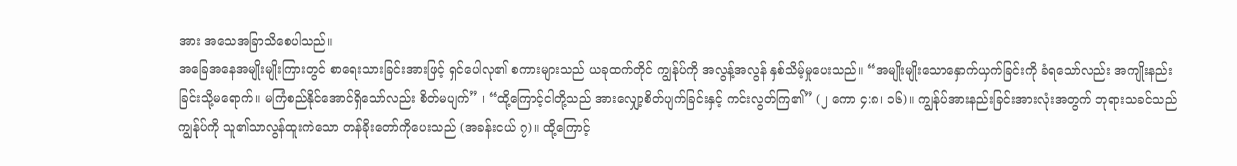အား အသေအခြာသိစေပါသည်။
အခြေအနေအမျိုးမျိုးကြားတွင် စာရေးသားခြင်းအားဖြင့် ရှင်ပေါလု၏ စကားများသည် ယခုထက်တိုင် ကျွန်ုပ်ကို အလွန့်အလွန် နှစ်သိမ့်မှုပေးသည်။ “အမျိုးမျိုးသောနှောက်ယှက်ခြင်းကို ခံရသော်လည်း အကျိုးနည်းခြင်းသို့မရောက်။ မကြံစည်နိုင်အောင်ရှိသော်လည်း စိတ်မပျက်” ၊ “ထို့ကြောင့်ငါတို့သည် အားလျှော့စိတ်ပျက်ခြင်းနှင့် ကင်းလွတ်ကြ၏” (၂ ကော ၄:၈၊ ၁၆)။ ကျွန်ုပ်အားနည်းခြင်းအားလုံးအတွက် ဘုရားသခင်သည် ကျွန်ုပ်ကို သူ၏သာလွန်ထူးကဲသော တန်ခိုးတော်ကိုပေးသည် (အခန်းငယ် ၇)။ ထို့ကြောင့်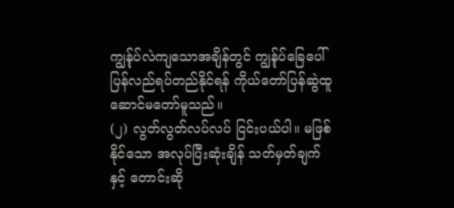ကျွန်ုပ်လဲကျသောအချိန်တွင် ကျွန်ုပ်ခြေပေါ် ပြန်လည်ရပ်တည်နိုင်ရန် ကိုယ်တော်ပြန်ဆွဲထူ ဆောင်မတော်မူသည်။
(၂) လွတ်လွတ်လပ်လပ် ငြင်းပယ်ပါ။ မဖြစ်နိုင်သော အလုပ်ပြီးဆုံးချိန် သတ်မှတ်ချက်နှင့် တောင်းဆို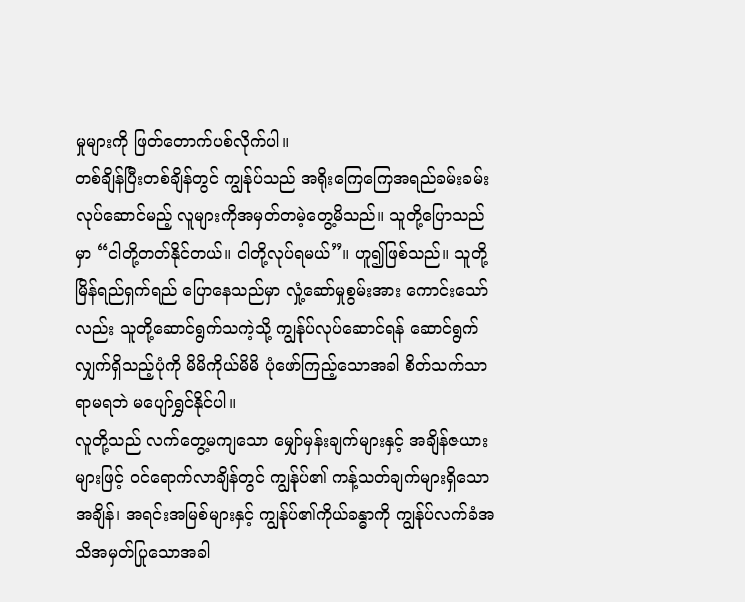မှုများကို ဖြတ်တောက်ပစ်လိုက်ပါ။
တစ်ချိန်ပြီးတစ်ချိန်တွင် ကျွန်ုပ်သည် အရိုးကြေကြေအရည်ခမ်းခမ်း လုပ်ဆောင်မည့် လူများကိုအမှတ်တမဲ့တွေ့မိသည်။ သူတို့ပြောသည်မှာ “ငါတို့တတ်နိုင်တယ်။ ငါတို့လုပ်ရမယ်”။ ဟူ၍ဖြစ်သည်။ သူတို့မြိန်ရည်ရှက်ရည် ပြောနေသည်မှာ လှုံ့ဆော်မှုစွမ်းအား ကောင်းသော်လည်း သူတို့ဆောင်ရွက်သကဲ့သို့ ကျွန်ုပ်လုပ်ဆောင်ရန် ဆောင်ရွက်လျှက်ရှိသည့်ပုံကို မိမိကိုယ်မိမိ ပုံဖော်ကြည့်သောအခါ စိတ်သက်သာရာမရဘဲ မပျော်ရွှင်နိုင်ပါ။
လူတို့သည် လက်တွေ့မကျသော မျှော်မှန်းချက်များနှင့် အချိန်ဇယားများဖြင့် ဝင်ရောက်လာချိန်တွင် ကျွန်ုပ်၏ ကန့်သတ်ချက်များရှိသော အချိန်၊ အရင်းအမြစ်များနှင့် ကျွန်ုပ်၏ကိုယ်ခန္ဓာကို ကျွန်ုပ်လက်ခံအသိအမှတ်ပြုသောအခါ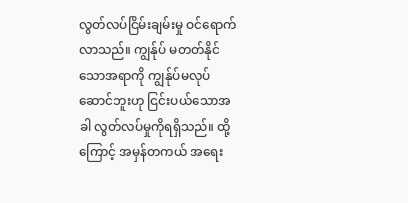လွတ်လပ်ငြိမ်းချမ်းမှု ဝင်ရောက်လာသည်။ ကျွန်ုပ် မတတ်နိုင်သောအရာကို ကျွန်ုပ်မလုပ်ဆောင်ဘူးဟု ငြင်းပယ်သောအခါ လွတ်လပ်မှုကိုရရှိသည်။ ထို့ကြောင့် အမှန်တကယ် အရေး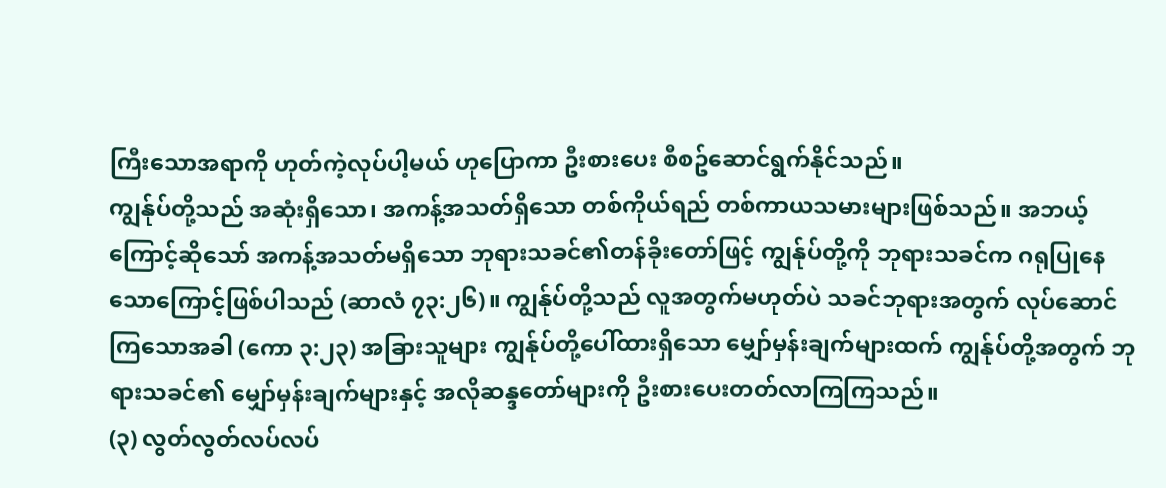ကြီးသောအရာကို ဟုတ်ကဲ့လုပ်ပါ့မယ် ဟုပြောကာ ဦးစားပေး စီစဥ်ဆောင်ရွက်နိုင်သည်။
ကျွန်ုပ်တို့သည် အဆုံးရှိသော၊ အကန့်အသတ်ရှိသော တစ်ကိုယ်ရည် တစ်ကာယသမားများဖြစ်သည်။ အဘယ့်ကြောင့်ဆိုသော် အကန့်အသတ်မရှိသော ဘုရားသခင်၏တန်ခိုးတော်ဖြင့် ကျွန်ုပ်တို့ကို ဘုရားသခင်က ဂရုပြုနေသောကြောင့်ဖြစ်ပါသည် (ဆာလံ ၇၃:၂၆)။ ကျွန်ုပ်တို့သည် လူအတွက်မဟုတ်ပဲ သခင်ဘုရားအတွက် လုပ်ဆောင်ကြသောအခါ (ကော ၃:၂၃) အခြားသူများ ကျွန်ုပ်တို့ပေါ်ထားရှိသော မျှော်မှန်းချက်များထက် ကျွန်ုပ်တို့အတွက် ဘုရားသခင်၏ မျှော်မှန်းချက်များနှင့် အလိုဆန္ဒတော်များကို ဦးစားပေးတတ်လာကြကြသည်။
(၃) လွတ်လွတ်လပ်လပ်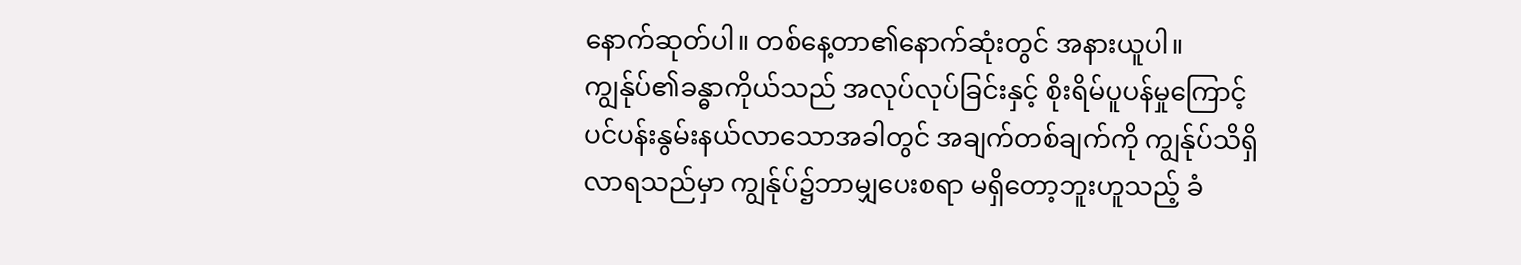နောက်ဆုတ်ပါ။ တစ်နေ့တာ၏နောက်ဆုံးတွင် အနားယူပါ။
ကျွန်ုပ်၏ခန္ဓာကိုယ်သည် အလုပ်လုပ်ခြင်းနှင့် စိုးရိမ်ပူပန်မှုကြောင့် ပင်ပန်းနွမ်းနယ်လာသောအခါတွင် အချက်တစ်ချက်ကို ကျွန်ုပ်သိရှိလာရသည်မှာ ကျွန်ုပ်၌ဘာမျှပေးစရာ မရှိတော့ဘူးဟူသည့် ခံ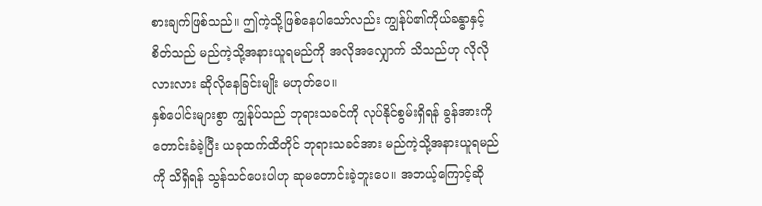စားချက်ဖြစ်သည်။ ဤကဲ့သို့ဖြစ်နေပါသော်လည်း ကျွန်ုပ်၏ကိုယ်ခန္ဓာနှင့်စိတ်သည် မည်ကဲ့သို့အနားယူရမည်ကို အလိုအလျှောက် သိသည်ဟု လိုလိုလားလား ဆိုလိုနေခြင်းမျိုး မဟုတ်ပေ။
နှစ်ပေါင်းများစွာ ကျွန်ုပ်သည် ဘုရားသခင်ကို လုပ်နိုင်စွမ်းရှိရန် ခွန်အားကိုတောင်းခံခဲ့ပြီး ယခုထက်ထိတိုင် ဘုရားသခင်အား မည်ကဲ့သို့အနားယူရမည်ကို သိရှိရန် သွန်သင်ပေးပါဟု ဆုမတောင်းခဲ့ဘူးပေ။ အဘယ့်ကြောင့်ဆို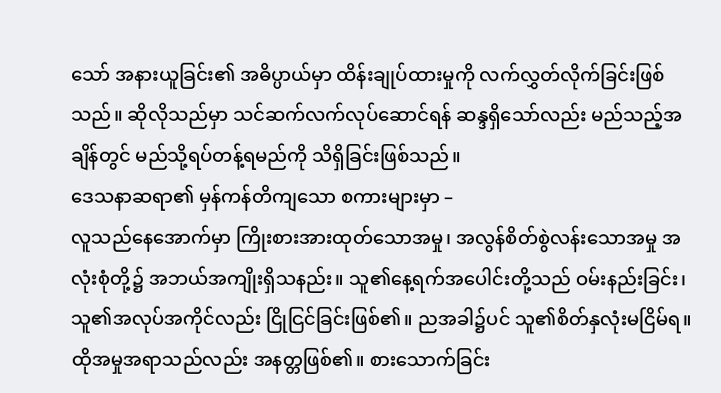သော် အနားယူခြင်း၏ အဓိပ္ပာယ်မှာ ထိန်းချုပ်ထားမှုကို လက်လွှတ်လိုက်ခြင်းဖြစ်သည်။ ဆိုလိုသည်မှာ သင်ဆက်လက်လုပ်ဆောင်ရန် ဆန္ဒရှိသော်လည်း မည်သည့်အချိန်တွင် မည်သို့ရပ်တန့်ရမည်ကို သိရှိခြင်းဖြစ်သည်။
ဒေသနာဆရာ၏ မှန်ကန်တိကျသော စကားများမှာ –
လူသည်နေအောက်မှာ ကြိုးစားအားထုတ်သောအမှု၊ အလွန်စိတ်စွဲလန်းသောအမှု အလုံးစုံတို့၌ အဘယ်အကျိုးရှိသနည်း။ သူ၏နေ့ရက်အပေါင်းတို့သည် ဝမ်းနည်းခြင်း၊ သူ၏အလုပ်အကိုင်လည်း ငြိုငြင်ခြင်းဖြစ်၏။ ညအခါ၌ပင် သူ၏စိတ်နှလုံးမငြိမ်ရ။ ထိုအမှုအရာသည်လည်း အနတ္တဖြစ်၏။ စားသောက်ခြင်း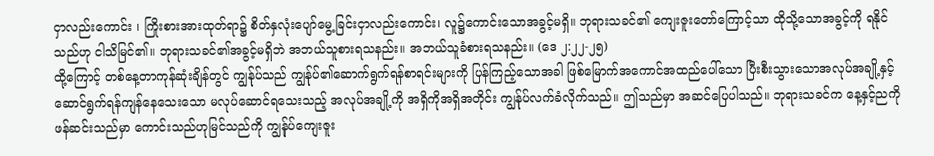ငှာလည်းကောင်း ၊ ကြိုးစားအားထုတ်ရာ၌ စိတ်နှလုံးပျော်မွေ့ခြင်းငှာလည်းကောင်း၊ လူ၌ကောင်းသောအခွင့်မရှိ။ ဘုရားသခင်၏ ကျေးဇူးတော်ကြောင့်သာ ထိုသို့သောအခွင့်ကို ရနိုင်သည်ဟု ငါသိမြင်၏။ ဘုရားသခင်၏အခွင့်မရှိဘဲ အဘယ်သူစားရသနည်း။ အဘယ်သူခံစားရသနည်း။ (ဒေ ၂:၂၂-၂၅)
ထို့ကြောင့် တစ်နေ့တာကုန်ဆုံးချိန်တွင် ကျွန်ုပ်သည် ကျွန်ုပ်၏ဆောက်ရွက်ရန်စာရင်းများကို ပြန်ကြည့်သောအခါ ဖြစ်မြောက်အကောင်အထည်ပေါ်သော ပြီးစီးသွားသောအလုပ်အချို့နှင့် ဆောင်ရွက်ရန်ကျန်နေသေးသော မလုပ်ဆောင်ရသေးသည့် အလုပ်အချို့ကို အရှိကိုအရှိအတိုင်း ကျွန်ုပ်လက်ခံလိုက်သည်။ ဤသည်မှာ အဆင်ပြေပါသည်။ ဘုရားသခင်က နေ့နှင့်ညကို ဖန်ဆင်းသည်မှာ ကောင်းသည်ဟုမြင်သည်ကို ကျွန်ုပ်ကျေးဇူး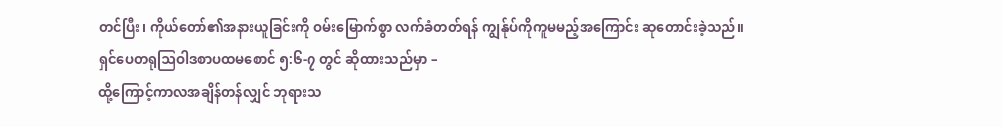တင်ပြီး၊ ကိုယ်တော်၏အနားယူခြင်းကို ဝမ်းမြောက်စွာ လက်ခံတတ်ရန် ကျွန်ုပ်ကိုကူမမည့်အကြောင်း ဆုတောင်းခဲ့သည်။
ရှင်ပေတရုဩဝါဒစာပထမစောင် ၅:၆-၇ တွင် ဆိုထားသည်မှာ –
ထို့ကြောင့်ကာလအချိန်တန်လျှင် ဘုရားသ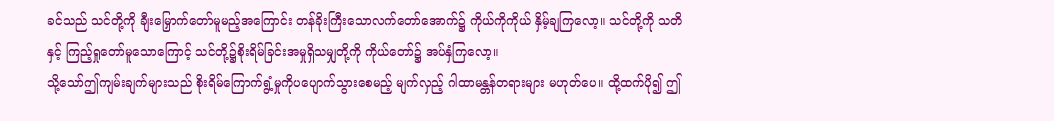ခင်သည် သင်တို့ကို ချီးမြှောက်တော်မူမည့်အကြောင်း တန်ခိုးကြီးသောလက်တော်အောက်၌ ကိုယ်ကိုကိုယ် နှိမ့်ချကြလော့။ သင်တို့ကို သတိနှင့် ကြည့်ရှုတော်မူသောကြောင့် သင်တို့၌စိုးရိမ်ခြင်းအမှုရှိသမျှတို့ကို ကိုယ်တော်၌ အပ်နှံကြလော့။
သို့သော်ဤကျမ်းချက်များသည် စိုးရိမ်ကြောက်ရွံ့မှုကိုပပျောက်သွားစေမည့် မျက်လှည့် ဂါထာမန္တန်တရားများ မဟုတ်ပေ။ ထို့ထက်ပို၍ ဤ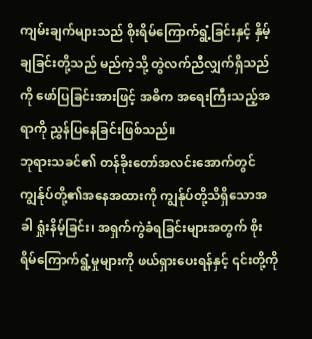ကျမ်းချက်များသည် စိုးရိမ်ကြောက်ရွံ့ခြင်းနှင့် နှိမ့်ချခြင်းတို့သည် မည်ကဲ့သို့ တွဲလက်ညီလျှက်ရှိသည်ကို ဖော်ပြခြင်းအားဖြင့် အဓိက အရေးကြီးသည့်အရာကို ညွှန်ပြနေခြင်းဖြစ်သည်။
ဘုရားသခင်၏ တန်ခိုးတော်အလင်းအောက်တွင် ကျွန်ုပ်တို့၏အနေအထားကို ကျွန်ုပ်တို့သိရှိသောအခါ ရှုံးနိမ့်ခြင်း၊ အရှက်ကွဲခံရခြင်းများအတွက် စိုးရိမ်ကြောက်ရွံ့မှုများကို ဖယ်ရှားပေးရန်နှင့် ၎င်းတို့ကို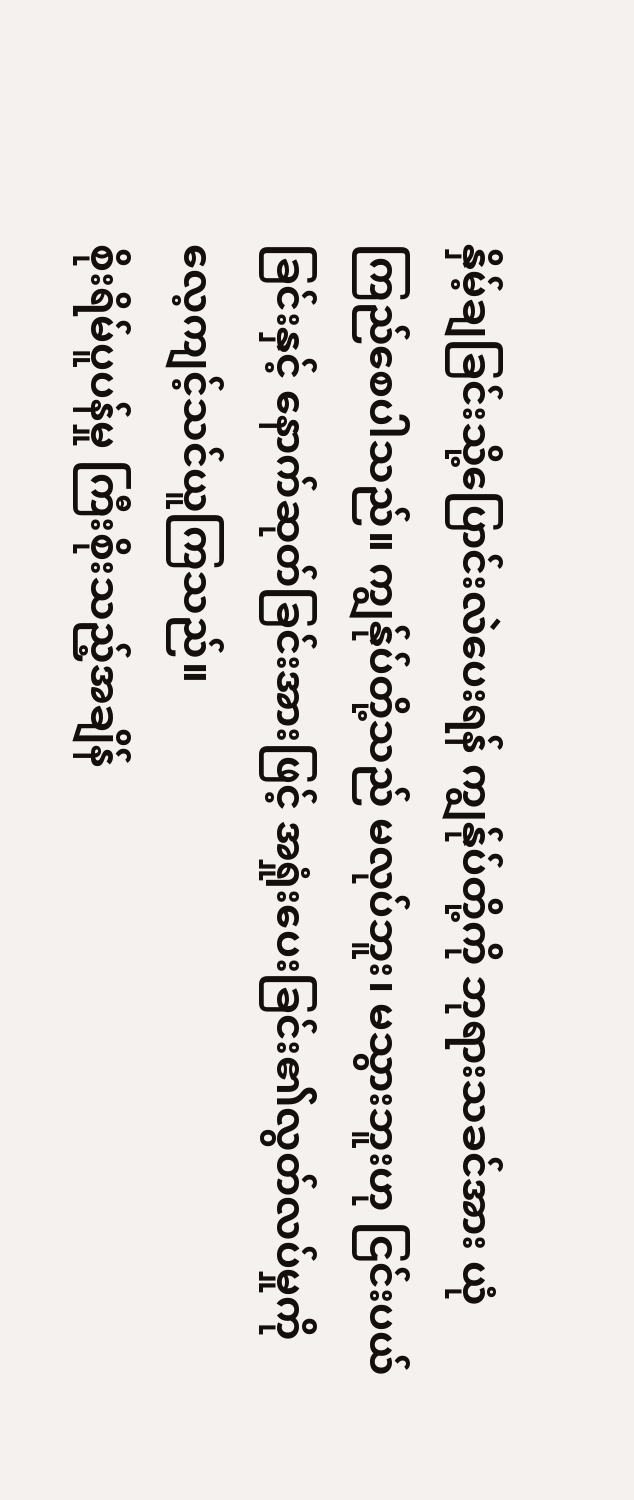နှိမ့်ချခြင်းသို့ပြောင်းလဲပေးရန် ကျွန်ုပ်တို့ကို ဘုရားသခင်အား ယုံကြည်စေပါသည်။ ကျွန်ုပ်တို့သည် မလုပ်ဘူး၊ မသွားဘူးဟု ငြင်းပယ်ခြင်းနှင့် နောက်ဆုတ်ခြင်းအားဖြင့် အရှုံးပေးခြင်း၏လွတ်လပ်မှုကို လေ့ကျင့်သင်ယူကြသည်။
စိုးရိမ်ပူပန်မှု ကြီးစိုးသည့်အချိန်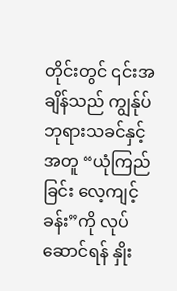တိုင်းတွင် ၎င်းအချိန်သည် ကျွန်ုပ်ဘုရားသခင်နှင့်အတူ “ယုံကြည်ခြင်း လေ့ကျင့်ခန်း”ကို လုပ်ဆောင်ရန် နှိုး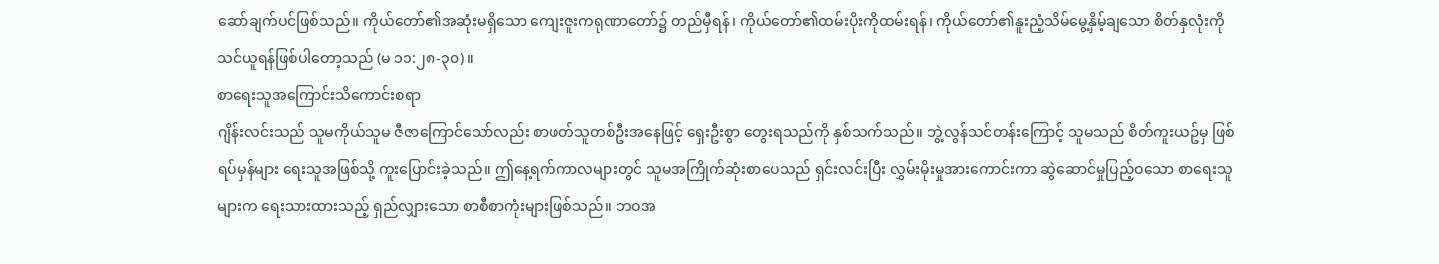ဆော်ချက်ပင်ဖြစ်သည်။ ကိုယ်တော်၏အဆုံးမရှိသော ကျေးဇူးကရုဏာတော်၌ တည်မှီရန်၊ ကိုယ်တော်၏ထမ်းပိုးကိုထမ်းရန်၊ ကိုယ်တော်၏နူးညံ့သိမ်မွေ့နှိမ့်ချသော စိတ်နှလုံးကို သင်ယူရန်ဖြစ်ပါတော့သည် (မ ၁၁:၂၈-၃၀)။
စာရေးသူအကြောင်းသိကောင်းစရာ
ဂျိန်းလင်းသည် သူမကိုယ်သူမ ဇီဇာကြောင်သော်လည်း စာဖတ်သူတစ်ဦးအနေဖြင့် ရှေးဦးစွာ တွေးရသည်ကို နှစ်သက်သည်။ ဘွဲ့လွန်သင်တန်းကြောင့် သူမသည် စိတ်ကူးယဥ်မှ ဖြစ်ရပ်မှန်များ ရေးသူအဖြစ်သို့ ကူးပြောင်းခဲ့သည်။ ဤနေ့ရက်ကာလများတွင် သူမအကြိုက်ဆုံးစာပေသည် ရှင်းလင်းပြီး လွှမ်းမိုးမှုအားကောင်းကာ ဆွဲဆောင်မှုပြည့်ဝသော စာရေးသူများက ရေးသားထားသည့် ရှည်လျှားသော စာစီစာကုံးများဖြစ်သည်။ ဘဝအ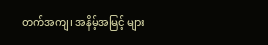တက်အကျ၊ အနိမ့်အမြင့် များ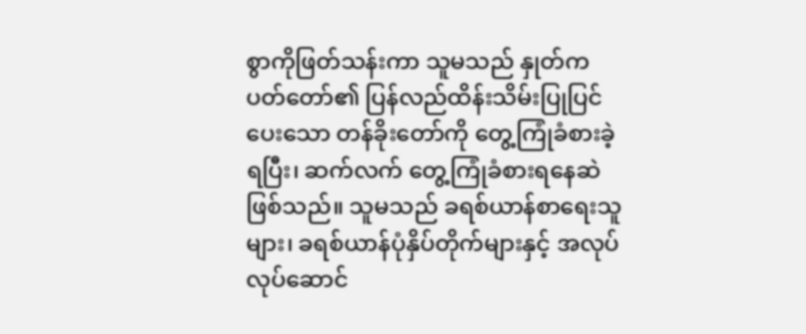စွာကိုဖြတ်သန်းကာ သူမသည် နှုတ်ကပတ်တော်၏ ပြန်လည်ထိန်းသိမ်းပြုပြင်ပေးသော တန်ခိုးတော်ကို တွေ့ကြုံခံစားခဲ့ရပြီး၊ ဆက်လက် တွေ့ကြုံခံစားရနေဆဲ ဖြစ်သည်။ သူမသည် ခရစ်ယာန်စာရေးသူများ၊ ခရစ်ယာန်ပုံနှိပ်တိုက်များနှင့် အလုပ်လုပ်ဆောင်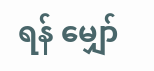ရန် မျှော်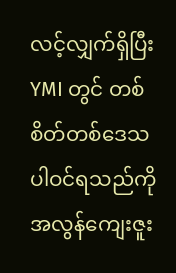လင့်လျှက်ရှိပြီး YMI တွင် တစ်စိတ်တစ်ဒေသပါဝင်ရသည်ကို အလွန်ကျေးဇူး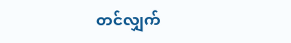တင်လျှက်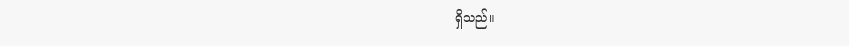ရှိသည်။